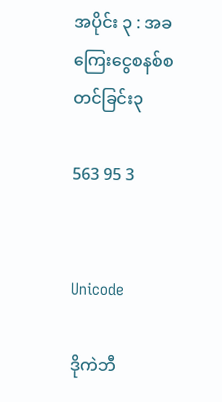အပိုင်း ၃ : အခကြေးငွေစနစ်စတင်ခြင်း၃

563 95 3


Unicode

ဒိုကဲဘီ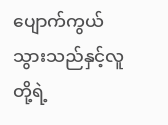ပျောက်ကွယ်သွားသည်နှင့်‌လူတို့ရဲ့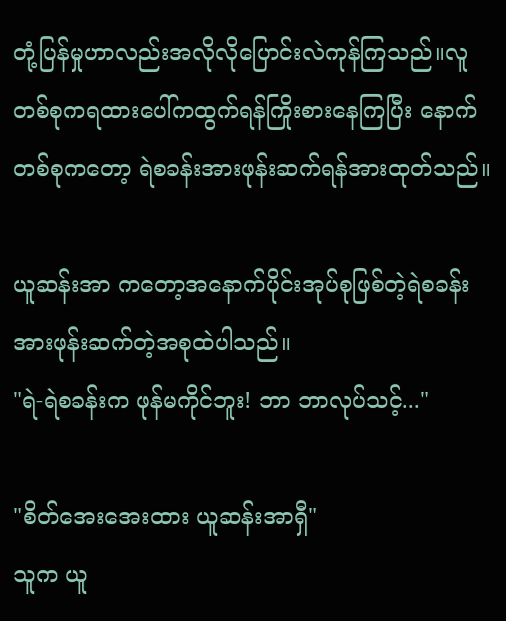တုံ့ပြန်မှုဟာလည်းအလိုလိုပြောင်းလဲကုန်ကြသည်။လူတစ်စုကရထားပေါ်ကထွက်ရန်ကြိုးစားနေကြပြီး နောက်တစ်စုကတော့ ရဲစခန်းအားဖုန်းဆက်ရန်အားထုတ်သည်။

ယူဆန်းအာ ကတော့အနောက်ပိုင်းအုပ်စုဖြစ်တဲ့ရဲစခန်းအားဖုန်းဆက်တဲ့အစုထဲပါသည်။
"ရဲ-ရဲစခန်းက ဖုန်မကိုင်ဘူး! ဘာ ဘာလုပ်သင့်..."

"စိတ်အေးအေးထား ယူဆန်းအာရှီ"
သူက ယူ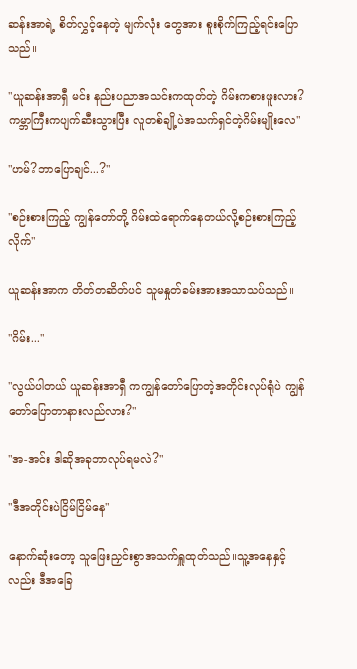ဆန်းအာရဲ့ စိတ်လွှင့်နေတဲ့ မျက်လုံး‌ တွေအား စူးစိုက်ကြည့်ရင်းပြောသည်။

"ယူဆန်းအာရှီ မင်း နည်းပညာအသင်းကထုတ်တဲ့ ဂိမ်းကစားဖူးလား? ကမ္ဘာကြီးကပျက်ဆီးသွားပြီး လူတစ်ချို့ပဲအသက်ရှင်တဲ့ဂိမ်းမျိုးလေ"

"ဟမ်?ဘာပြောချင်...?"

"စဉ်းစားကြည့် ကျွန်တော်တို့ ဂိမ်းထဲရောက်နေတယ်လို့စဉ်းစားကြည့်လိုက်"

ယူဆန်းအာက တိတ်တဆိတ်ပင် သူမနှုတ်ခမ်းအားအသာသပ်သည်။

"ဂိမ်း..."

"လွယ်ပါတယ် ယူဆန်းအာရှီ ကကျွန်တော်ပြောတဲ့အတိုင်းလုပ်ရုံပဲ ကျွန်တော်ပြောတာနားလည်လား?"

"အ-အင်း ဒါဆိုအခုဘာလုပ်ရမလဲ?"

"ဒီအတိုင်းပဲငြိမ်ငြိမ်နေ"

နောက်ဆုံးတော့ သူဖြေးညှင်းစွာအသက်ရှူထုတ်သည်။သူ့အနေနှင့်လည်း ဒီအခြေ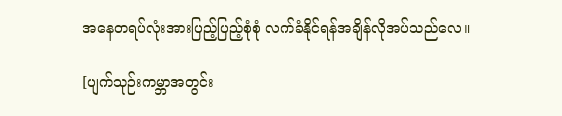အနေတရပ်လုံးအားပြည့်ပြည့်စုံစုံ လက်ခံနိုင်ရန်အချိန်လိုအပ်သည်လေ။

[ပျက်သုဉ်းကမ္ဘာအတွင်း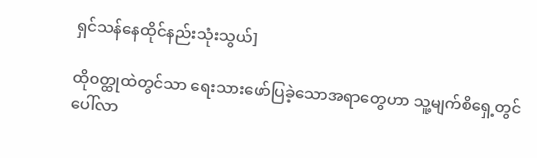ရှင်သန်နေထိုင်နည်းသုံးသွယ်]

ထို၀တ္ထုထဲတွင်သာ ရေးသားဖော်ပြခဲ့သောအရာတွေဟာ သူ့မျက်စိရှေ့တွင်ပေါ်လာ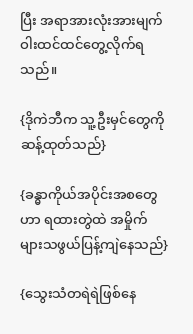ပြီး အရာအားလုံးအားမျက်ဝါးထင်ထင်တွေ့လိုက်ရသည်။

{ဒိုကဲဘီက သူ့ဦးမှင်တွေကိုဆန့်ထုတ်သည်}

{ခန္ဓာကိုယ်အပိုင်းအစတွေဟာ ရထားတွဲထဲ အမှိုက်များသဖွယ်ပြန့်ကျဲနေသည်}

{သွေးသံတရဲရဲဖြစ်‌နေ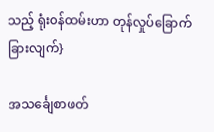သည့် ရုံး၀န်ထမ်းဟာ တုန်လှုပ်ခြောက်ခြားလျက်}

အသင်္ချေစာဖတ်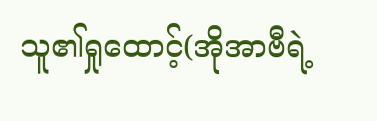သူ၏ရှုထောင့်(အိုအာဗီရဲ့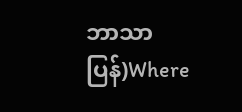ဘာသာပြန်)Where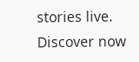stories live. Discover now